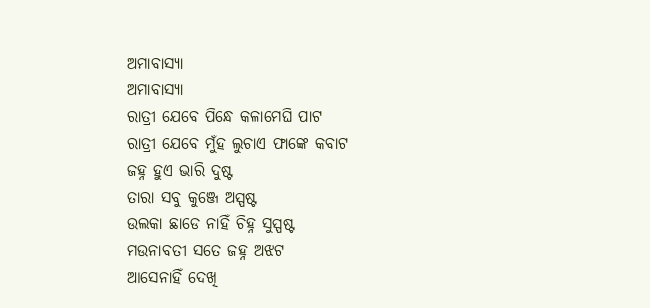ଅମାବାସ୍ୟା
ଅମାବାସ୍ୟା
ରାତ୍ରୀ ଯେବେ ପିନ୍ଧେ କଳାମେଘି ପାଟ
ରାତ୍ରୀ ଯେବେ ମୁଁହ ଲୁଚାଏ ଫାଙ୍କେ କବାଟ
ଜହ୍ନ ହୁଏ ଭାରି ଦୁଷ୍ଟ
ତାରା ସବୁ କୁଞ୍ଜେ ଅସ୍ପଷ୍ଟ
ଉଲକା ଛାଡେ ନାହିଁ ଚିହ୍ନ ସୁସ୍ପଷ୍ଟ
ମଉନାବତୀ ସତେ ଜହ୍ନ ଅଝଟ
ଆସେନାହିଁ ଦେଖି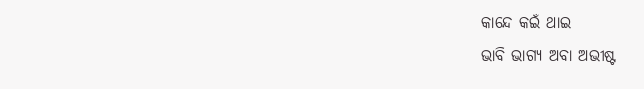କାନ୍ଦେ କଇଁ ଥାଇ
ଭାବି ଭାଗ୍ୟ ଅବା ଅଭୀଷ୍ଟ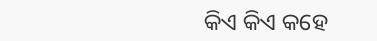କିଏ କିଏ କହେ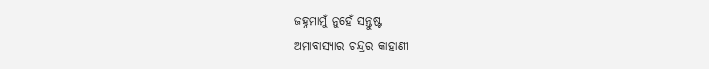ଜହ୍ନମାମୁଁ ନୁହେଁ ସନ୍ତୁଷ୍ଟ
ଅମାବାସ୍ୟାର ଚନ୍ଦ୍ରର କାହାଣୀ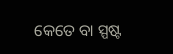କେତେ ବା ସ୍ପଷ୍ଟ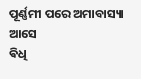ପୂର୍ଣ୍ଣମୀ ପରେ ଅମାବାସ୍ୟା ଆସେ
ଵିଧି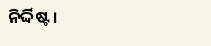ନିର୍ଦ୍ଦିଷ୍ଟ ।